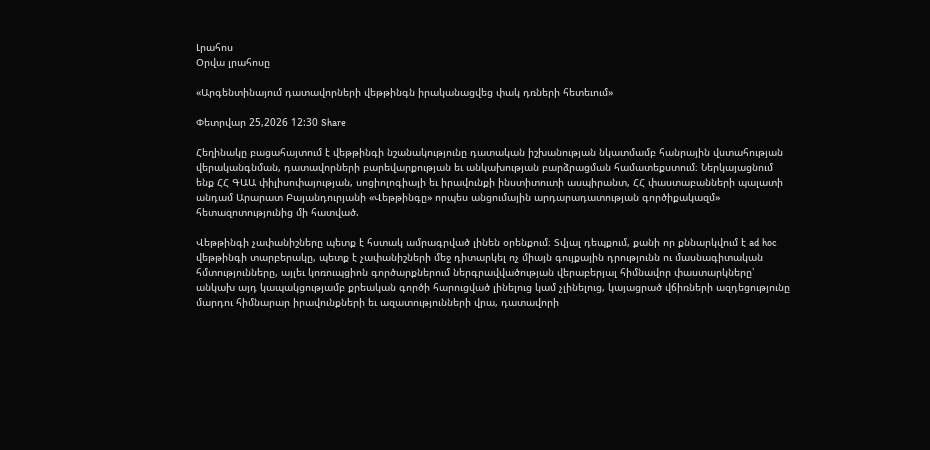Լրահոս
Օրվա լրահոսը

«Արգենտինայում դատավորների վեթթինգն իրականացվեց փակ դռների հետեւում»

Փետրվար 25,2026 12:30 Share

Հեղինակը բացահայտում է վեթթինգի նշանակությունը դատական իշխանության նկատմամբ հանրային վստահության վերականգնման, դատավորների բարեվարքության եւ անկախության բարձրացման համատեքստում։ Ներկայացնում ենք ՀՀ ԳԱԱ փիլիսոփայության, սոցիոլոգիայի եւ իրավունքի ինստիտուտի ասպիրանտ, ՀՀ փաստաբանների պալատի անդամ Արարատ Բայանդուրյանի «Վեթթինգը» որպես անցումային արդարադատության գործիքակազմ» հետազոտությունից մի հատված.

Վեթթինգի չափանիշները պետք է հստակ ամրագրված լինեն օրենքում։ Տվյալ դեպքում, քանի որ քննարկվում է ad hoc վեթթինգի տարբերակը, պետք է չափանիշների մեջ դիտարկել ոչ միայն գույքային դրությունն ու մասնագիտական հմտությունները, այլեւ կոռուպցիոն գործարքներում ներգրավվածության վերաբերյալ հիմնավոր փաստարկները՝ անկախ այդ կապակցությամբ քրեական գործի հարուցված լինելուց կամ չլինելուց, կայացրած վճիռների ազդեցությունը մարդու հիմնարար իրավունքների եւ ազատությունների վրա, դատավորի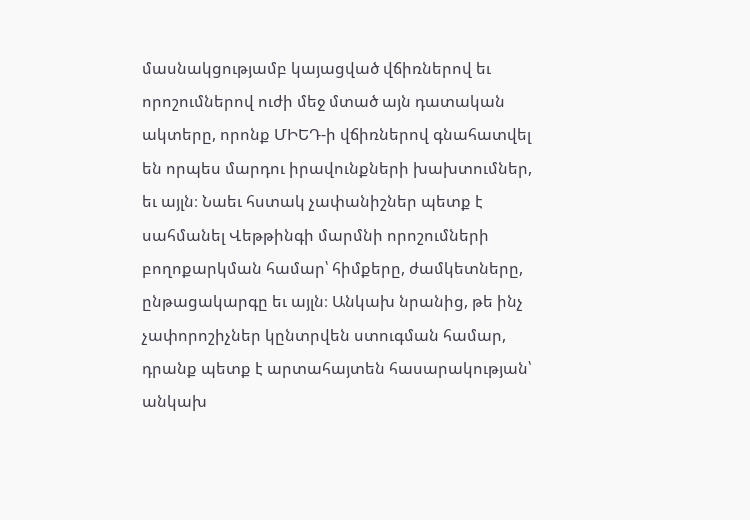մասնակցությամբ կայացված վճիռներով եւ որոշումներով ուժի մեջ մտած այն դատական ակտերը, որոնք ՄԻԵԴ-ի վճիռներով գնահատվել են որպես մարդու իրավունքների խախտումներ, եւ այլն։ Նաեւ հստակ չափանիշներ պետք է սահմանել Վեթթինգի մարմնի որոշումների բողոքարկման համար՝ հիմքերը, ժամկետները, ընթացակարգը եւ այլն։ Անկախ նրանից, թե ինչ չափորոշիչներ կընտրվեն ստուգման համար, դրանք պետք է արտահայտեն հասարակության՝ անկախ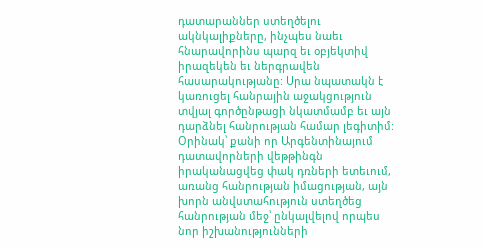դատարաններ ստեղծելու ակնկալիքները, ինչպես նաեւ հնարավորինս պարզ եւ օբյեկտիվ իրազեկեն եւ ներգրավեն հասարակությանը: Սրա նպատակն է կառուցել հանրային աջակցություն տվյալ գործընթացի նկատմամբ եւ այն դարձնել հանրության համար լեգիտիմ: Օրինակ՝ քանի որ Արգենտինայում դատավորների վեթթինգն իրականացվեց փակ դռների ետեւում, առանց հանրության իմացության, այն խորն անվստահություն ստեղծեց հանրության մեջ՝ ընկալվելով որպես նոր իշխանությունների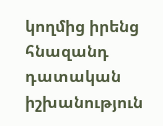կողմից իրենց հնազանդ դատական իշխանություն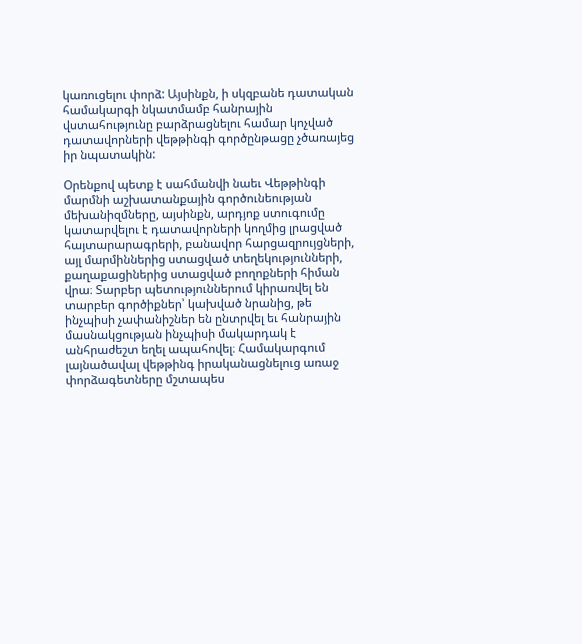կառուցելու փորձ: Այսինքն, ի սկզբանե դատական համակարգի նկատմամբ հանրային վստահությունը բարձրացնելու համար կոչված դատավորների վեթթինգի գործընթացը չծառայեց իր նպատակին:

Օրենքով պետք է սահմանվի նաեւ Վեթթինգի մարմնի աշխատանքային գործունեության մեխանիզմները, այսինքն, արդյոք ստուգումը կատարվելու է դատավորների կողմից լրացված հայտարարագրերի, բանավոր հարցազրույցների, այլ մարմիններից ստացված տեղեկությունների, քաղաքացիներից ստացված բողոքների հիման վրա։ Տարբեր պետություններում կիրառվել են տարբեր գործիքներ՝ կախված նրանից, թե ինչպիսի չափանիշներ են ընտրվել եւ հանրային մասնակցության ինչպիսի մակարդակ է անհրաժեշտ եղել ապահովել։ Համակարգում լայնածավալ վեթթինգ իրականացնելուց առաջ փորձագետները մշտապես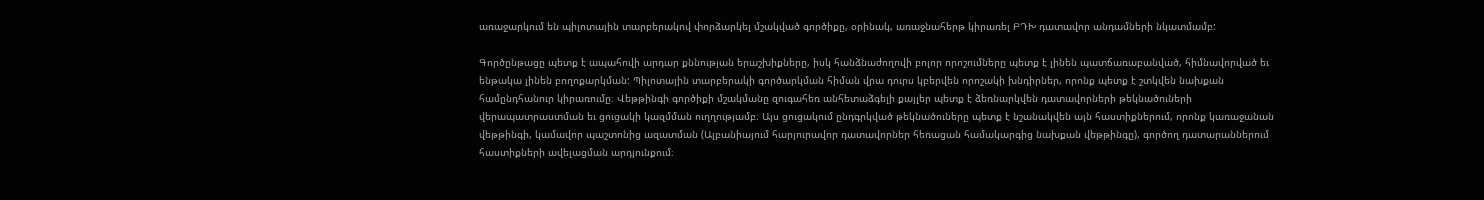առաջարկում են պիլոտային տարբերակով փորձարկել մշակված գործիքը, օրինակ, առաջնահերթ կիրառել ԲԴԽ դատավոր անդամների նկատմամբ:

Գործընթացը պետք է ապահովի արդար քննության երաշխիքները, իսկ հանձնաժողովի բոլոր որոշումները պետք է լինեն պատճառաբանված, հիմնավորված եւ ենթակա լինեն բողոքարկման: Պիլոտային տարբերակի գործարկման հիման վրա դուրս կբերվեն որոշակի խնդիրներ, որոնք պետք է շտկվեն նախքան համընդհանուր կիրառումը։ Վեթթինգի գործիքի մշակմանը զուգահեռ անհետաձգելի քայլեր պետք է ձեռնարկվեն դատավորների թեկնածուների վերապատրաստման եւ ցուցակի կազմման ուղղությամբ։ Այս ցուցակում ընդգրկված թեկնածուները պետք է նշանակվեն այն հաստիքներում, որոնք կառաջանան վեթթինգի, կամավոր պաշտոնից ազատման (Ալբանիայում հարյուրավոր դատավորներ հեռացան համակարգից նախքան վեթթինգը), գործող դատարաններում հաստիքների ավելացման արդյունքում։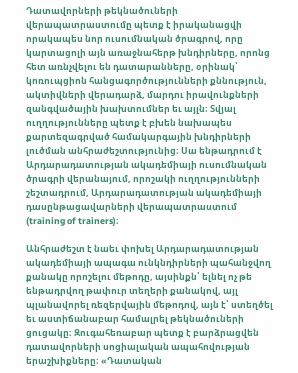Դատավորների թեկնածուների վերապատրաստումը պետք է իրականացվի որակապես նոր ուսումնական ծրագրով, որը կարտացոլի այն առաջնահերթ խնդիրները, որոնց հետ առնչվելու են դատարանները, օրինակ՝ կոռուպցիոն հանցագործությունների քննություն, ակտիվների վերադարձ, մարդու իրավունքների զանգվածային խախտումներ եւ այլն։ Տվյալ ուղղությունները պետք է բխեն նախապես քարտեզագրված համակարգային խնդիրների լուծման անհրաժեշտությունից։ Սա ենթադրում է Արդարադատության ակադեմիայի ուսումնական ծրագրի վերանայում, որոշակի ուղղությունների շեշտադրում, Արդարադատության ակադեմիայի դասընթացավարների վերապատրաստում (training of trainers)։

Անհրաժեշտ է նաեւ փոխել Արդարադատության ակադեմիայի ապագա ունկնդիրների պահանջվող քանակը որոշելու մեթոդը, այսինքն՝ ելնել ոչ թե ենթադրվող թափուր տեղերի քանակով, այլ պլանավորել ռեզերվային մեթոդով, այն է՝ ստեղծել եւ աստիճանաբար համալրել թեկնածուների ցուցակը։ Զուգահեռաբար պետք է բարձրացվեն դատավորների սոցիալական ապահովության երաշխիքները։ «Դատական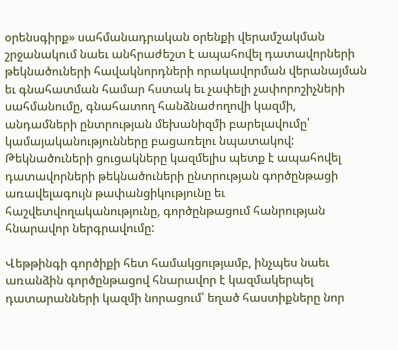օրենսգիրք» սահմանադրական օրենքի վերամշակման շրջանակում նաեւ անհրաժեշտ է ապահովել դատավորների թեկնածուների հավակնորդների որակավորման վերանայման եւ գնահատման համար հստակ եւ չափելի չափորոշիչների սահմանումը, գնահատող հանձնաժողովի կազմի, անդամների ընտրության մեխանիզմի բարելավումը՝ կամայականությունները բացառելու նպատակով: Թեկնածուների ցուցակները կազմելիս պետք է ապահովել դատավորների թեկնածուների ընտրության գործընթացի առավելագույն թափանցիկությունը եւ հաշվետվողականությունը, գործընթացում հանրության հնարավոր ներգրավումը:

Վեթթինգի գործիքի հետ համակցությամբ, ինչպես նաեւ առանձին գործընթացով հնարավոր է կազմակերպել դատարանների կազմի նորացում՝ եղած հաստիքները նոր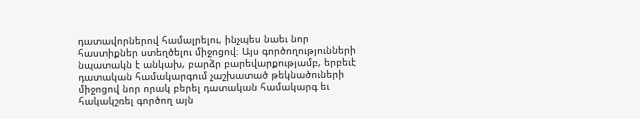դատավորներով համալրելու, ինչպես նաեւ նոր հաստիքներ ստեղծելու միջոցով։ Այս գործողությունների նպատակն է անկախ, բարձր բարեվարքությամբ, երբեւէ դատական համակարգում չաշխատած թեկնածուների միջոցով նոր որակ բերել դատական համակարգ եւ հակակշռել գործող այն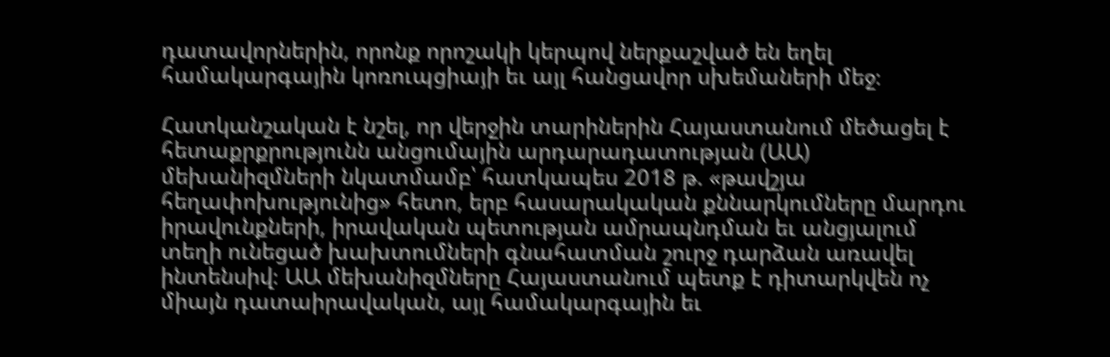դատավորներին, որոնք որոշակի կերպով ներքաշված են եղել համակարգային կոռուպցիայի եւ այլ հանցավոր սխեմաների մեջ։

Հատկանշական է նշել, որ վերջին տարիներին Հայաստանում մեծացել է հետաքրքրությունն անցումային արդարադատության (ԱԱ) մեխանիզմների նկատմամբ՝ հատկապես 2018 թ. «թավշյա հեղափոխությունից» հետո, երբ հասարակական քննարկումները մարդու իրավունքների, իրավական պետության ամրապնդման եւ անցյալում տեղի ունեցած խախտումների գնահատման շուրջ դարձան առավել ինտենսիվ։ ԱԱ մեխանիզմները Հայաստանում պետք է դիտարկվեն ոչ միայն դատաիրավական, այլ համակարգային եւ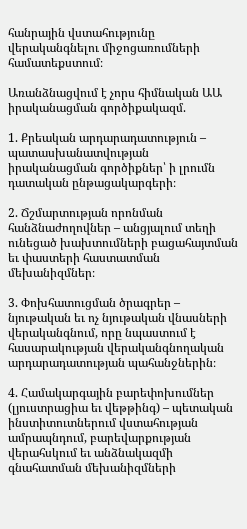հանրային վստահությունը վերականգնելու միջոցառումների համատեքստում։

Առանձնացվում է չորս հիմնական ԱԱ իրականացման գործիքակազմ.

1. Քրեական արդարադատություն – պատասխանատվության իրականացման գործիքներ՝ ի լրումն դատական ընթացակարգերի։

2. Ճշմարտության որոնման հանձնաժողովներ – անցյալում տեղի ունեցած խախտումների բացահայտման եւ փաստերի հաստատման մեխանիզմներ։

3. Փոխհատուցման ծրագրեր – նյութական եւ ոչ նյութական վնասների վերականգնում, որը նպաստում է հասարակության վերականգնողական արդարադատության պահանջներին։

4. Համակարգային բարեփոխումներ (լյուստրացիա եւ վեթթինգ) – պետական ինստիտուտներում վստահության ամրապնդում, բարեվարքության վերահսկում եւ անձնակազմի գնահատման մեխանիզմների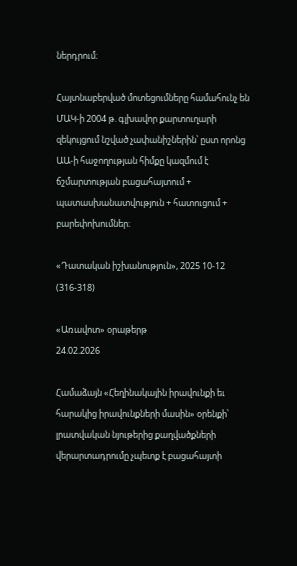ներդրում։

Հայտնաբերված մոտեցումները համահունչ են ՄԱԿ-ի 2004 թ. գլխավոր քարտուղարի զեկույցում նշված չափանիշներին՝ ըստ որոնց ԱԱ-ի հաջողության հիմքը կազմում է ճշմարտության բացահայտում + պատասխանատվություն + հատուցում + բարեփոխումներ։

«Դատական իշխանություն», 2025 10-12 (316-318)

«Առավոտ» օրաթերթ
24.02.2026

Համաձայն «Հեղինակային իրավունքի եւ հարակից իրավունքների մասին» օրենքի՝ լրատվական նյութերից քաղվածքների վերարտադրումը չպետք է բացահայտի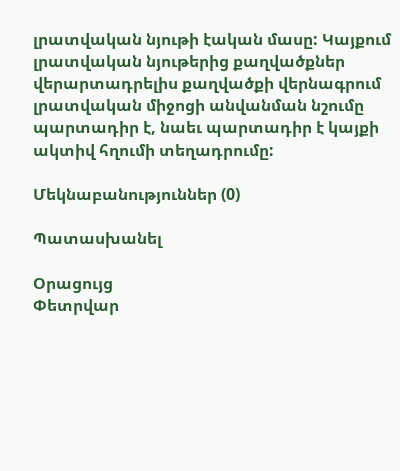լրատվական նյութի էական մասը: Կայքում լրատվական նյութերից քաղվածքներ վերարտադրելիս քաղվածքի վերնագրում լրատվական միջոցի անվանման նշումը պարտադիր է, նաեւ պարտադիր է կայքի ակտիվ հղումի տեղադրումը:

Մեկնաբանություններ (0)

Պատասխանել

Օրացույց
Փետրվար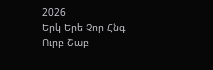2026
Երկ Երե Չոր Հնգ Ուրբ Շաբ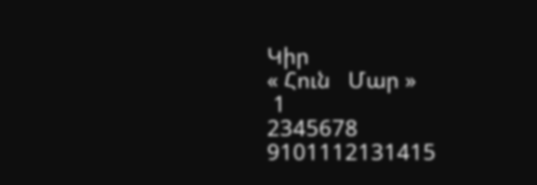Կիր
« Հուն   Մար »
 1
2345678
9101112131415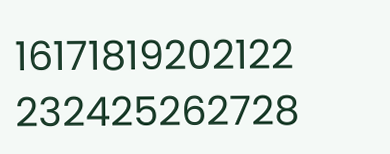16171819202122
232425262728